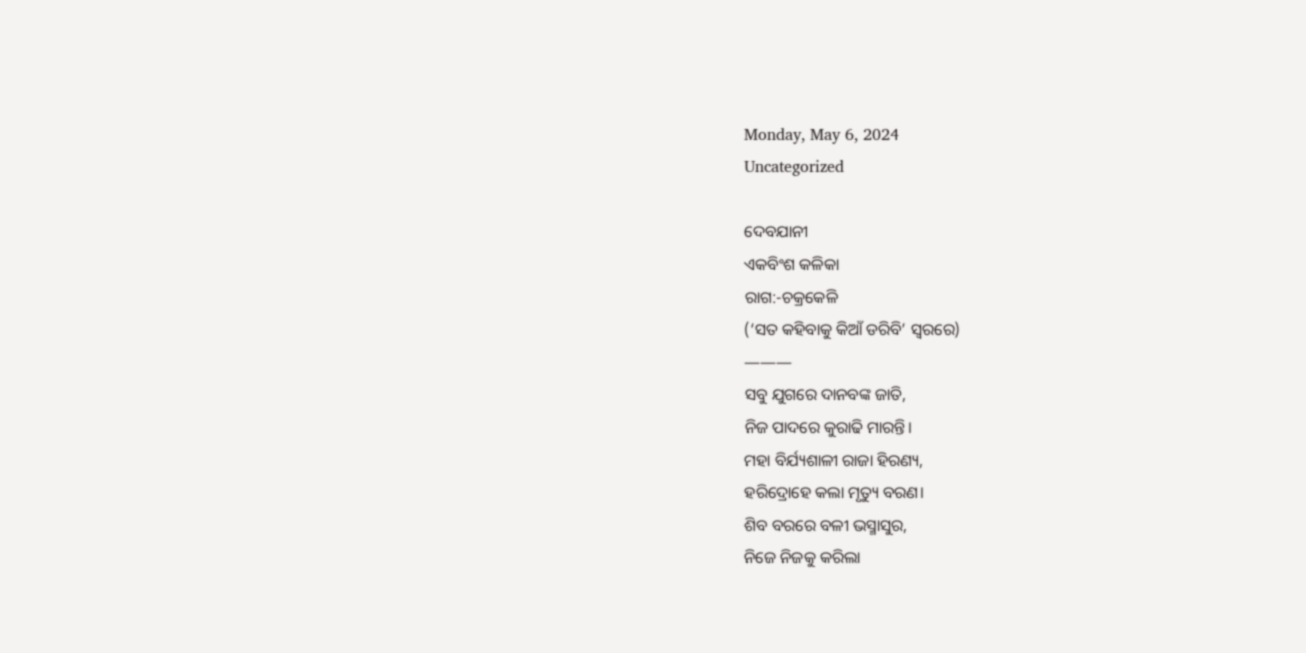Monday, May 6, 2024
Uncategorized

ଦେବଯାନୀ
ଏକବିଂଶ କଳିକା
ରାଗ:-ଚକ୍ରକେଳି
(‘ସତ କହିବାକୁ କିଆଁ ଡରିବି’ ସ୍ୱରରେ)
———
ସବୁ ଯୁଗରେ ଦାନବଙ୍କ ଜାତି,
ନିଜ ପାଦରେ କୁରାଢି ମାରନ୍ତି।
ମହା ବିର୍ଯ୍ୟଶାଳୀ ରାଜା ହିରଣ୍ୟ,
ହରିଦ୍ରୋହେ କଲା ମୃତ୍ୟୁ ବରଣ।
ଶିବ ବରରେ ବଳୀ ଭସ୍ମାସୁର,
ନିଜେ ନିଜକୁ କରିଲା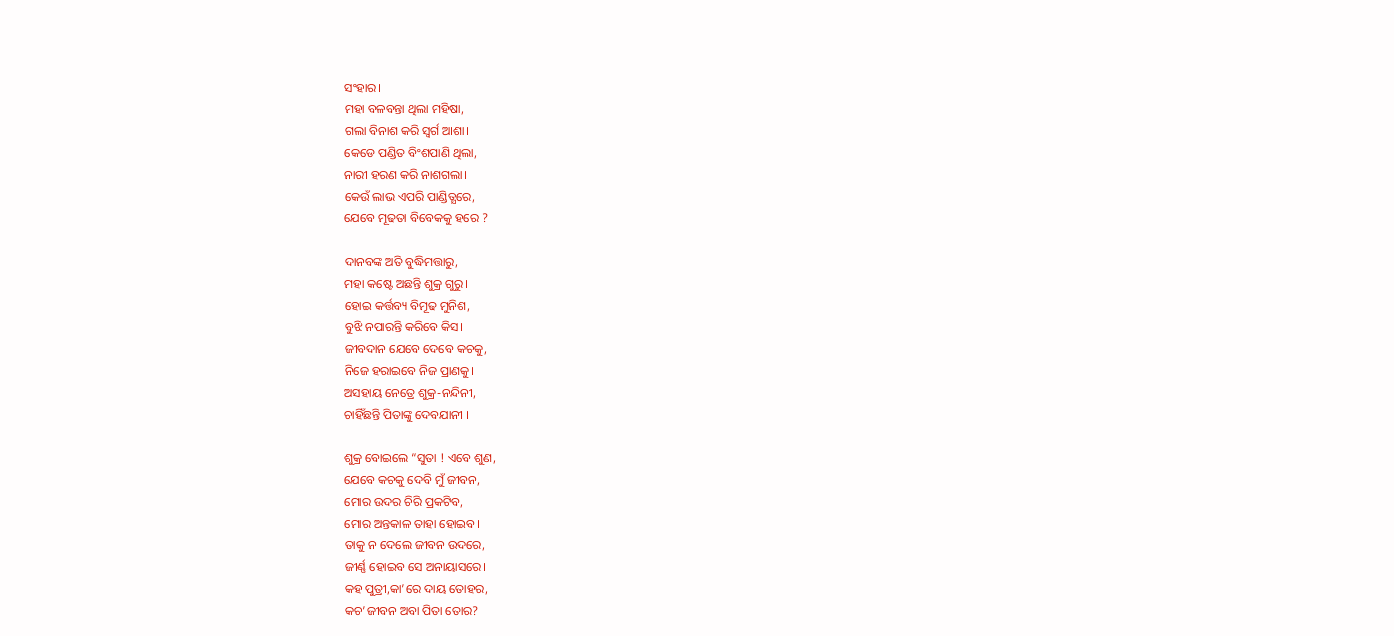ସଂହାର।
ମହା ବଳବନ୍ତା ଥିଲା ମହିଷା,
ଗଲା ବିନାଶ କରି ସ୍ୱର୍ଗ ଆଶା।
କେଡେ ପଣ୍ଡିତ ବିଂଶପାଣି ଥିଲା,
ନାରୀ ହରଣ କରି ନାଶଗଲା।
କେଉଁ ଲାଭ ଏପରି ପାଣ୍ଡିତ୍ଯରେ,
ଯେବେ ମୂଢତା ବିବେକକୁ ହରେ ?

ଦାନବଙ୍କ ଅତି ବୁଦ୍ଧିମତ୍ତାରୁ,
ମହା କଷ୍ଟେ ଅଛନ୍ତି ଶୁକ୍ର ଗୁରୁ।
ହୋଇ କର୍ତ୍ତବ୍ୟ ବିମୂଢ ମୁନିଶ,
ବୁଝି ନପାରନ୍ତି କରିବେ କିସ।
ଜୀବଦାନ ଯେବେ ଦେବେ କଚକୁ,
ନିଜେ ହରାଇବେ ନିଜ ପ୍ରାଣକୁ।
ଅସହାୟ ନେତ୍ରେ ଶୁକ୍ର-ନନ୍ଦିନୀ,
ଚାହିଁଛନ୍ତି ପିତାଙ୍କୁ ଦେବଯାନୀ ।

ଶୁକ୍ର ବୋଇଲେ “ସୁତା ! ଏବେ ଶୁଣ,
ଯେବେ କଚକୁ ଦେବି ମୁଁ ଜୀବନ,
ମୋର ଉଦର ଚିରି ପ୍ରକଟିବ,
ମୋର ଅନ୍ତକାଳ ତାହା ହୋଇବ।
ତାକୁ ନ ଦେଲେ ଜୀବନ ଉଦରେ,
ଜୀର୍ଣ୍ଣ ହୋଇବ ସେ ଅନାୟାସରେ।
କହ ପୁତ୍ରୀ,କା’ରେ ଦାୟ ତୋହର,
କଚ’ଜୀବନ ଅବା ପିତା ତୋର?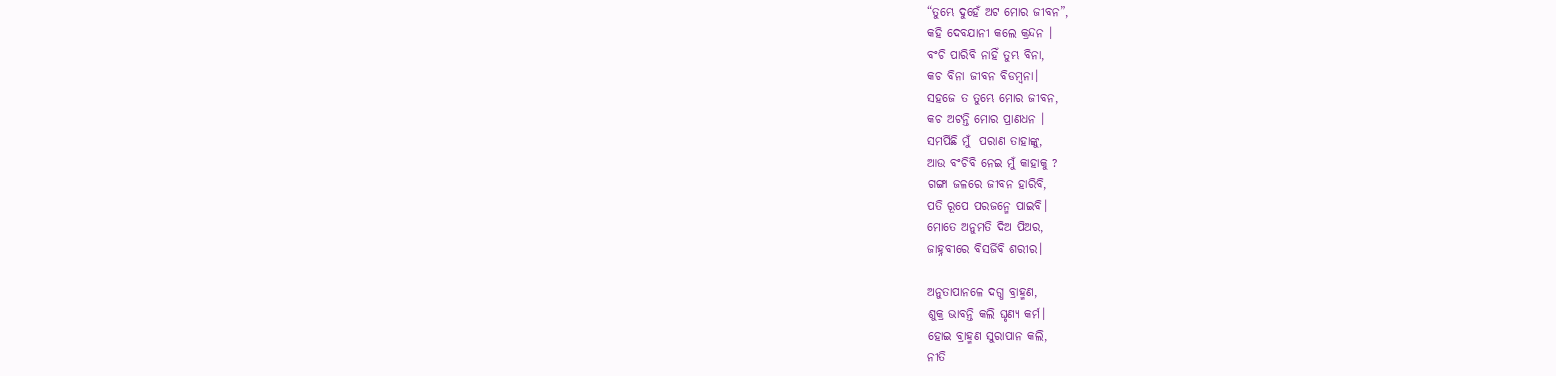“ତୁମ୍ଭେ ଦୁହେଁ ଅଟ ମୋର ଜୀବନ”,
କହି ଦେବଯାନୀ କଲେ କ୍ରନ୍ଦନ ।
ବଂଚି ପାରିବି ନାହିଁ ତୁମ୍ଭ ବିନା,
କଚ ବିନା ଜୀବନ ବିଡମ୍ବନା।
ସହଜେ ତ ତୁମ୍ଭେ ମୋର ଜୀବନ,
କଚ ଅଟନ୍ତି ମୋର ପ୍ରାଣଧନ ।
ସମର୍ପିଛି ମୁଁ  ପରାଣ ତାହାଙ୍କୁ,
ଆଉ ବଂଚିବି ନେଇ ମୁଁ କାହାକୁ ?
ଗଙ୍ଗା ଜଳରେ ଜୀବନ ହାରିବି,
ପତି ରୂପେ ପରଜନ୍ମେ ପାଇବି।
ମୋତେ ଅନୁମତି ଦିଅ ପିଅର,
ଜାହ୍ନବୀରେ ବିସର୍ଜିବି ଶରୀର।

ଅନୁତାପାନଳେ ଦଗ୍ଧ ବ୍ରାହ୍ମଣ,
ଶୁକ୍ର ଭାବନ୍ତି କଲି ଘୃଣ୍ୟ କର୍ମ।
ହୋଇ ବ୍ରାହ୍ମଣ ସୁରାପାନ କଲି,
ନୀତି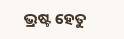ଭ୍ରଷ୍ଟ ହେତୁ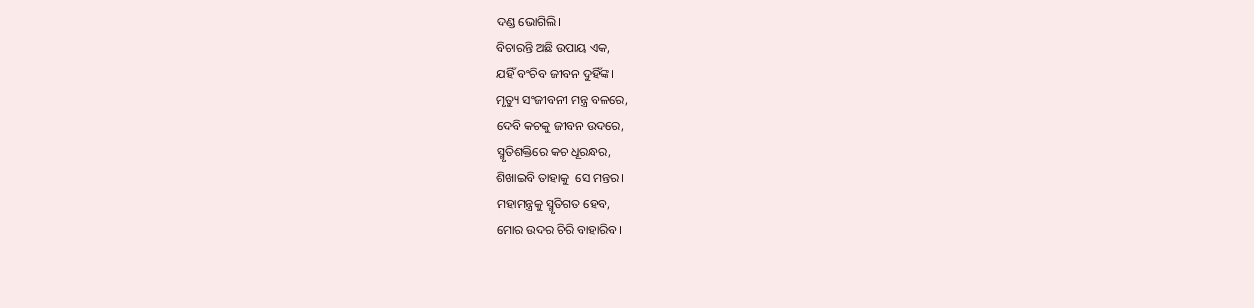ଦଣ୍ଡ ଭୋଗିଲି।
ବିଚାରନ୍ତି ଅଛି ଉପାୟ ଏକ,
ଯହିଁ ବଂଚିବ ଜୀବନ ଦୁହିଁଙ୍କ।
ମୃତ୍ୟୁ ସଂଜୀବନୀ ମନ୍ତ୍ର ବଳରେ,
ଦେବି କଚକୁ ଜୀବନ ଉଦରେ,
ସ୍ମୃତିଶକ୍ତିରେ କଚ ଧୂରନ୍ଧର,
ଶିଖାଇବି ତାହାକୁ  ସେ ମନ୍ତର।
ମହାମନ୍ତ୍ରକୁ ସ୍ମୃତିଗତ ହେବ,
ମୋର ଉଦର ଚିରି ବାହାରିବ।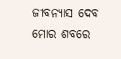ଜୀବନ୍ୟାସ ଦେବ ମୋର ଶବରେ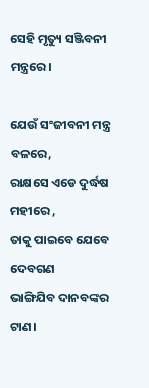ସେହି ମୃତ୍ୟୁ ସଞ୍ଜିବନୀ ମନ୍ତ୍ରରେ।

ଯେଉଁ ସଂଜୀବନୀ ମନ୍ତ୍ର ବଳରେ,
ରାକ୍ଷସେ ଏଡେ ଦୁର୍ଦ୍ଧଷ ମହୀରେ ,
ତାକୁ ପାଇବେ ଯେବେ ଦେବଗଣ
ଭାଙ୍ଗିଯିବ ଦାନବଙ୍କର ଟାଣ।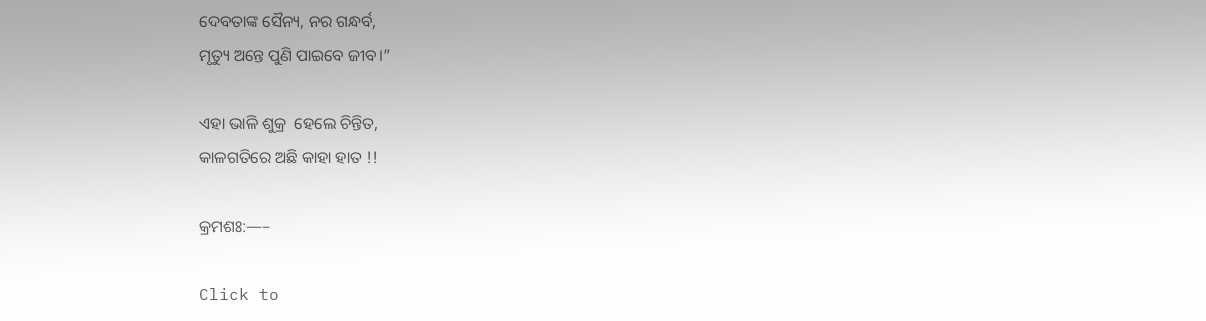ଦେବତାଙ୍କ ସୈନ୍ୟ, ନର ଗନ୍ଧର୍ବ,
ମୃତ୍ୟୁ ଅନ୍ତେ ପୁଣି ପାଇବେ ଜୀବ।”

ଏହା ଭାଳି ଶୁକ୍ର  ହେଲେ ଚିନ୍ତିତ,
କାଳଗତିରେ ଅଛି କାହା ହାତ !!

କ୍ରମଶଃ:—–

Click to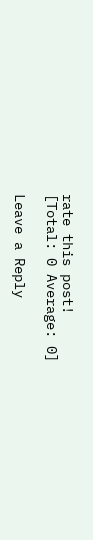rate this post!
[Total: 0 Average: 0]

Leave a Reply